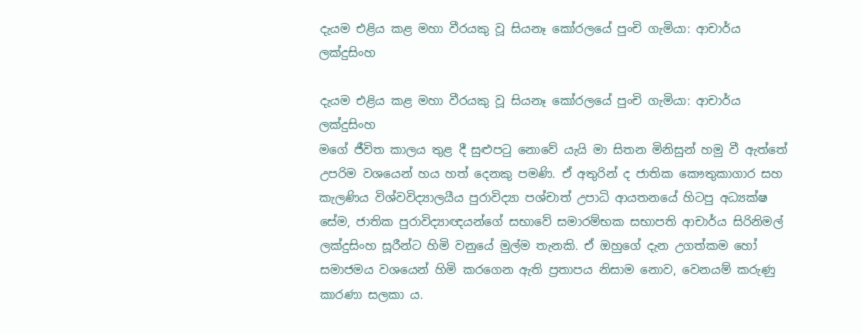දැයම එළිය කළ මහා වීරයකු වූ සියනෑ කෝරලයේ පුංචි ගැමියා: ආචාර්ය ලක්දුසිංහ

දැයම එළිය කළ මහා වීරයකු වූ සියනෑ කෝරලයේ පුංචි ගැමියා: ආචාර්ය ලක්දුසිංහ
මගේ ජීවිත කාලය තුළ දී සුළුපටු නොවේ යැයි මා සිතන මිනිසුන් හමු වී ඇත්තේ උපරිම වශයෙන් හය හත් දෙනකු පමණි. ඒ අතුරින් ද ජාතික කෞතුකාගාර සහ කැලණිය විශ්වවිද්‍යාලයීය පුරාවිද්‍යා පශ්චාත් උපාධි ආයතනයේ හිටපු අධ්‍යක්ෂ සේම, ජාතික පුරාවිද්‍යාඥයන්ගේ සභාවේ සමාරම්භක සභාපති ආචාර්ය සිරිනිමල් ලක්දුසිංහ සූරීන්ට හිමි වනුයේ මුල්ම තැනකි. ඒ ඔහුගේ දැන උගත්කම හෝ සමාජමය වශයෙන් හිමි කරගෙන ඇති ප්‍රතාපය නිසාම නොව, වෙනයම් කරුණු කාරණා සලකා ය.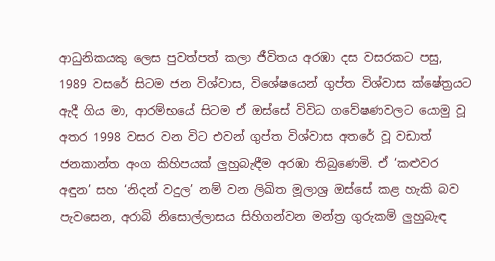ආධුනිකයකු ලෙස පුවත්පත් කලා ජීවිතය අරඹා දස වසරකට පසු, 1989 වසරේ සිටම ජන විශ්වාස, විශේෂයෙන් ගුප්ත විශ්වාස ක්ෂේත්‍රයට ඇදී ගිය මා, ආරම්භයේ සිටම ඒ ඔස්සේ විවිධ ගවේෂණවලට යොමු වූ අතර 1998 වසර වන විට එවන් ගුප්ත විශ්වාස අතරේ වූ වඩාත් ජනකාන්ත අංග කිහිපයක් ලුහුබැඳීම අරඹා තිබුණෙමි. ඒ ‘කළුවර අඳුන’ සහ ‘නිදන් වදුල’ නම් වන ලිඛිත මූලාශ්‍ර ඔස්සේ කළ හැකි බව පැවසෙන, අරාබි නිසොල්ලාසය සිහිගන්වන මන්ත්‍ර ගුරුකම් ලුහුබැඳ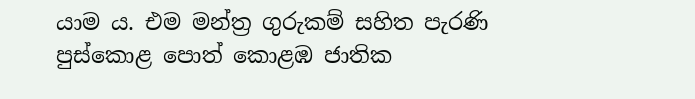යාම ය. එම මන්ත්‍ර ගුරුකම් සහිත පැරණි පුස්කොළ පොත් කොළඹ ජාතික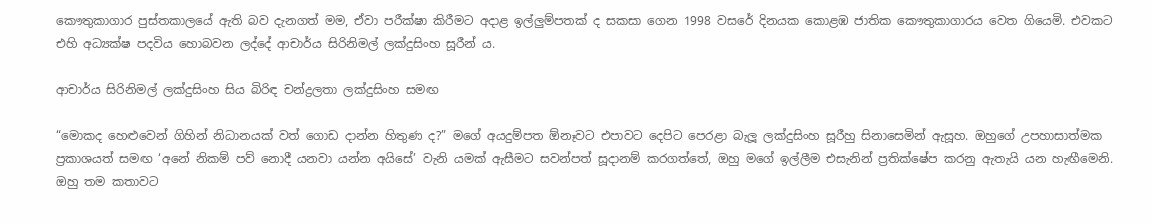කෞතුකාගාර පුස්තකාලයේ ඇති බව දැනගත් මම, ඒවා පරීක්ෂා කිරීමට අදාළ ඉල්ලුම්පතක් ද සකසා ගෙන 1998 වසරේ දිනයක කොළඹ ජාතික කෞතුකාගාරය වෙත ගියෙමි. එවකට එහි අධ්‍යක්ෂ පදවිය හොබවන ලද්දේ ආචාර්ය සිරිනිමල් ලක්දුසිංහ සූරීන් ය.

ආචාර්ය සිරිනිමල් ලක්දුසිංහ සිය බිරිඳ චන්ද්‍රලතා ලක්දුසිංහ සමඟ

“මොකද හෙළුවෙන් ගිහින් නිධානයක් වත් ගොඩ දාන්න හිතුණ ද?” මගේ අයදුම්පත ඕනෑවට එපාවට දෙපිට පෙරළා බැලූ ලක්දුසිංහ සූරීහු සිනාසෙමින් ඇසූහ. ඔහුගේ උපහාසාත්මක ප්‍රකාශයත් සමඟ ‘අනේ නිකම් පව් නොදී යනවා යන්න අයිසේ’ වැනි යමක් ඇසීමට සවන්පත් සූදානම් කරගත්තේ, ඔහු මගේ ඉල්ලීම එසැනින් ප්‍රතික්ෂේප කරනු ඇතැයි යන හැඟීමෙනි. ඔහු තම කතාවට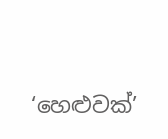‘හෙළුවක්’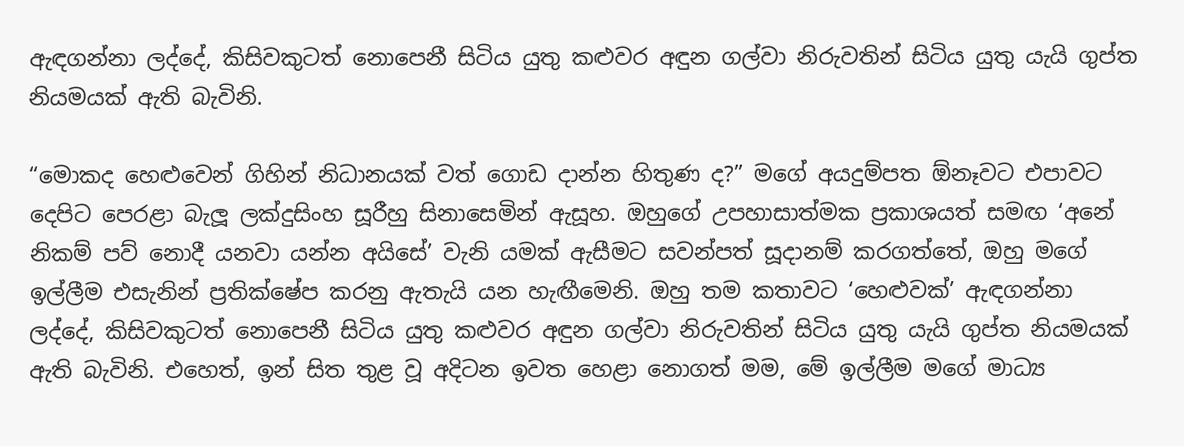ඇඳගන්නා ලද්දේ, කිසිවකුටත් නොපෙනී සිටිය යුතු කළුවර අඳුන ගල්වා නිරුවතින් සිටිය යුතු යැයි ගුප්ත නියමයක් ඇති බැවිනි.

“මොකද හෙළුවෙන් ගිහින් නිධානයක් වත් ගොඩ දාන්න හිතුණ ද?” මගේ අයදුම්පත ඕනෑවට එපාවට දෙපිට පෙරළා බැලූ ලක්දුසිංහ සූරීහු සිනාසෙමින් ඇසූහ. ඔහුගේ උපහාසාත්මක ප්‍රකාශයත් සමඟ ‘අනේ නිකම් පව් නොදී යනවා යන්න අයිසේ’ වැනි යමක් ඇසීමට සවන්පත් සූදානම් කරගත්තේ, ඔහු මගේ ඉල්ලීම එසැනින් ප්‍රතික්ෂේප කරනු ඇතැයි යන හැඟීමෙනි. ඔහු තම කතාවට ‘හෙළුවක්’ ඇඳගන්නා ලද්දේ, කිසිවකුටත් නොපෙනී සිටිය යුතු කළුවර අඳුන ගල්වා නිරුවතින් සිටිය යුතු යැයි ගුප්ත නියමයක් ඇති බැවිනි. එහෙත්, ඉන් සිත තුළ වූ අදිටන ඉවත හෙළා නොගත් මම, මේ ඉල්ලීම මගේ මාධ්‍ය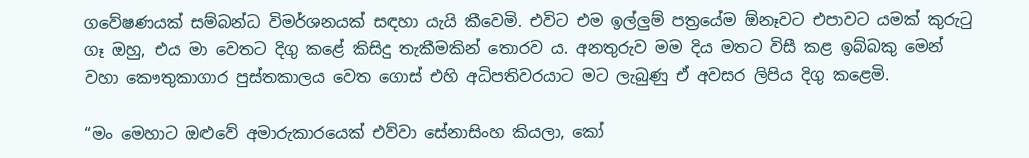ගවේෂණයක් සම්බන්ධ විමර්ශනයක් සඳහා යැයි කීවෙමි. එවිට එම ඉල්ලුම් පත්‍රයේම ඕනෑවට එපාවට යමක් කුරුටු ගෑ ඔහු, එය මා වෙතට දිගු කළේ කිසිදු තැකීමකින් තොරව ය. අනතුරුව මම දිය මතට විසී කළ ඉබ්බකු මෙන් වහා කෞතුකාගාර පුස්තකාලය වෙත ගොස් එහි අධිපතිවරයාට මට ලැබුණු ඒ අවසර ලිපිය දිගු කළෙමි.

“මං මෙහාට ඔළුවේ අමාරුකාරයෙක් එව්වා සේනාසිංහ කියලා, කෝ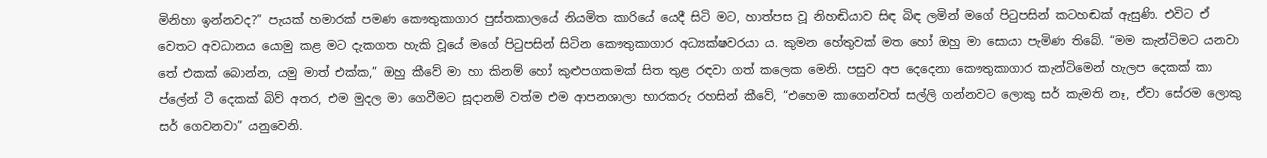මිනිහා ඉන්නවද?” පැයක් හමාරක් පමණ කෞතුකාගාර පුස්තකාලයේ නියමිත කාරියේ යෙදී සිටි මට, හාත්පස වූ නිහඬියාව සිඳ බිඳ ලමින් මගේ පිටුපසින් කටහඬක් ඇසුණි. එවිට ඒ වෙතට අවධානය යොමු කළ මට දැකගත හැකි වූයේ මගේ පිටුපසින් සිටින කෞතුකාගාර අධ්‍යක්ෂවරයා ය. කුමන හේතුවක් මත හෝ ඔහු මා සොයා පැමිණ තිබේ. “මම කැන්ටිමට යනවා තේ එකක් බොන්න, යමු මාත් එක්ක,” ඔහු කීවේ මා හා කිනම් හෝ කුළුපගකමක් සිත තුළ රඳවා ගත් කලෙක මෙනි. පසුව අප දෙදෙනා කෞතුකාගාර කැන්ටිමෙන් හැලප දෙකක් කා ප්ලේන් ටී දෙකක් බිව් අතර, එම මුදල මා ගෙවීමට සූදානම් වත්ම එම ආපනශාලා භාරකරු රහසින් කීවේ, “එහෙම කාගෙන්වත් සල්ලි ගන්නවට ලොකු සර් කැමති නෑ, ඒවා සේරම ලොකු සර් ගෙවනවා” යනුවෙනි.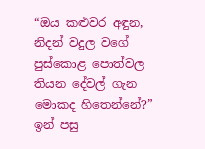“ඔය කළුවර අඳුන, නිදන් වදුල වගේ පුස්කොළ පොත්වල තියන දේවල් ගැන මොකද හිතෙන්නේ?” ඉන් පසු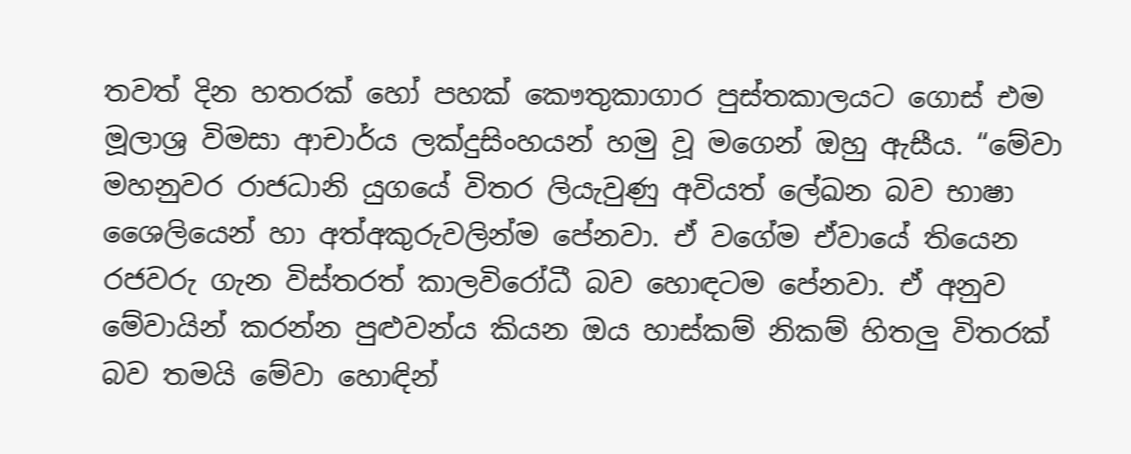තවත් දින හතරක් හෝ පහක් කෞතුකාගාර පුස්තකාලයට ගොස් එම මූලාශ්‍ර විමසා ආචාර්ය ලක්දුසිංහයන් හමු වූ මගෙන් ඔහු ඇසීය. “මේවා මහනුවර රාජධානි යුගයේ විතර ලියැවුණු අවියත් ලේඛන බව භාෂා ශෛලියෙන් හා අත්අකුරුවලින්ම පේනවා. ඒ වගේම ඒවායේ තියෙන රජවරු ගැන විස්තරත් කාලවිරෝධී බව හොඳටම පේනවා. ඒ අනුව මේවායින් කරන්න පුළුවන්ය කියන ඔය හාස්කම් නිකම් හිතලු විතරක් බව තමයි මේවා හොඳින්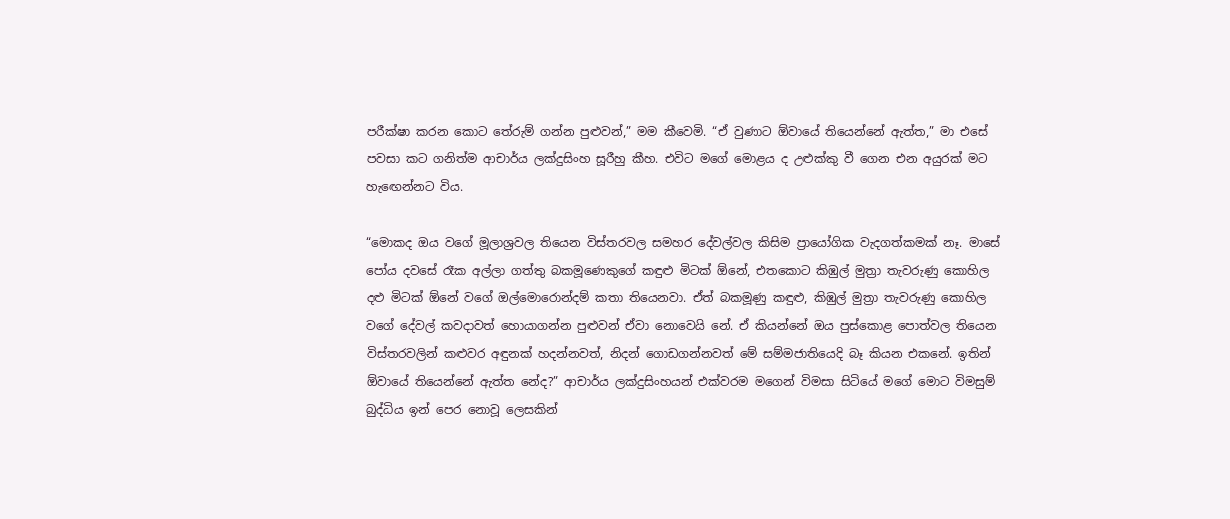පරීක්ෂා කරන කොට තේරුම් ගන්න පුළුවන්,” මම කීවෙමි. “ඒ වුණාට ඕවායේ තියෙන්නේ ඇත්ත,” මා එසේ පවසා කට ගනිත්ම ආචාර්ය ලක්දුසිංහ සූරීහු කීහ. එවිට මගේ මොළය ද උළුක්කු වී ගෙන එන අයුරක් මට හැඟෙන්නට විය.

“මොකද ඔය වගේ මූලාශ්‍රවල තියෙන විස්තරවල සමහර දේවල්වල කිසිම ප්‍රායෝගික වැදගත්කමක් නෑ. මාසේ පෝය දවසේ රෑක අල්ලා ගත්තු බකමූණෙකුගේ කඳුළු මිටක් ඕනේ, එතකොට කිඹුල් මුත්‍රා තැවරුණු කොහිල දළු මිටක් ඕනේ වගේ ඔල්මොරොන්දම් කතා තියෙනවා. ඒත් බකමූණු කඳුළු, කිඹුල් මුත්‍රා තැවරුණු කොහිල වගේ දේවල් කවදාවත් හොයාගන්න පුළුවන් ඒවා නොවෙයි නේ. ඒ කියන්නේ ඔය පුස්කොළ පොත්වල තියෙන විස්තරවලින් කළුවර අඳුනක් හදන්නවත්, නිදන් ගොඩගන්නවත් මේ සම්මජාතියෙදි බෑ කියන එකනේ. ඉතින් ඕවායේ තියෙන්නේ ඇත්ත නේද?” ආචාර්ය ලක්දුසිංහයන් එක්වරම මගෙන් විමසා සිටියේ මගේ මොට විමසුම් බුද්ධිය ඉන් පෙර නොවූ ලෙසකින්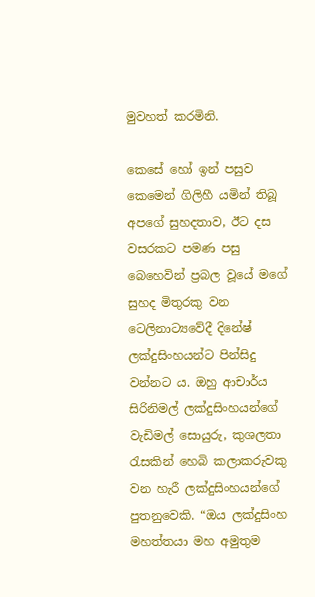මුවහත් කරමිනි.

කෙසේ හෝ ඉන් පසුව කෙමෙන් ගිලිහී යමින් තිබූ අපගේ සුහදතාව, ඊට දස වසරකට පමණ පසු බෙහෙවින් ප්‍රබල වූයේ මගේ සුහද මිතුරකු වන ටෙලිනාට්‍යවේදී දිනේෂ් ලක්දුසිංහයන්ට පින්සිදු වන්නට ය. ඔහු ආචාර්ය සිරිනිමල් ලක්දුසිංහයන්ගේ වැඩිමල් සොයුරු, කුශලතා රැසකින් හෙබි කලාකරුවකු වන හැරී ලක්දුසිංහයන්ගේ පුතනුවෙකි. “ඔය ලක්දුසිංහ මහත්තයා මහ අමුතුම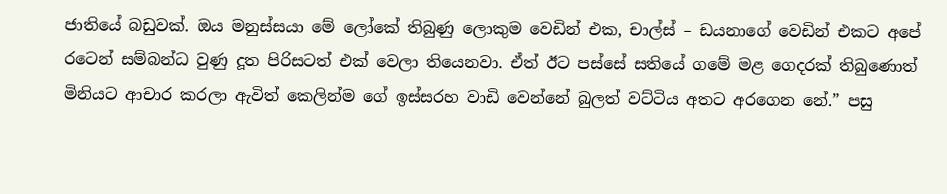ජාතියේ බඩුවක්. ඔය මනුස්සයා මේ ලෝකේ තිබුණු ලොකුම වෙඩින් එක, චාල්ස් – ඩයනාගේ වෙඩින් එකට අපේ රටෙන් සම්බන්ධ වුණු දූත පිරිසටත් එක් වෙලා තියෙනවා. ඒත් ඊට පස්සේ සතියේ ගමේ මළ ගෙදරක් තිබුණොත් මිනියට ආචාර කරලා ඇවිත් කෙලින්ම ගේ ඉස්සරහ වාඩි වෙන්නේ බුලත් වට්ටිය අතට අරගෙන නේ.” පසු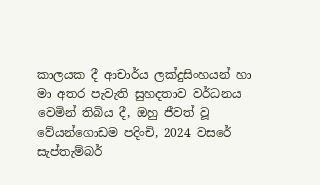කාලයක දී ආචාර්ය ලක්දුසිංහයන් හා මා අතර පැවැති සුහදතාව වර්ධනය වෙමින් තිබිය දී, ඔහු ජීවත් වූ වේයන්ගොඩම පදිංචි, 2024 වසරේ සැප්තැම්බර්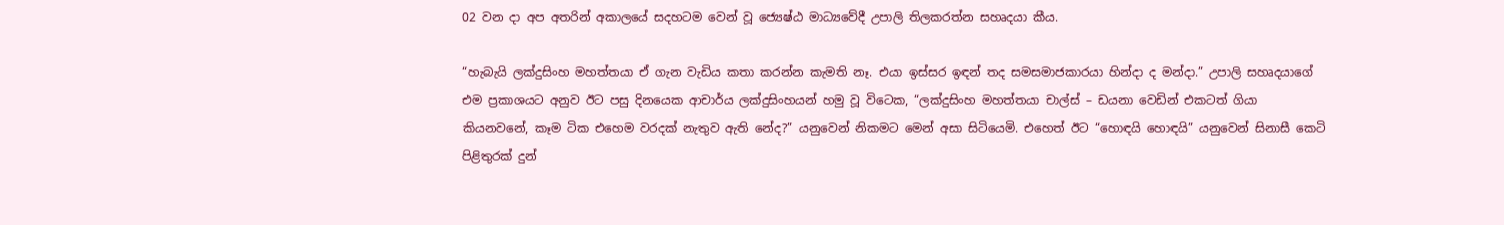02 වන දා අප අතරින් අකාලයේ සදහටම වෙන් වූ ජ්‍යෙෂ්ඨ මාධ්‍යවේදී උපාලි තිලකරත්න සහෘදයා කීය.

“හැබැයි ලක්දුසිංහ මහත්තයා ඒ ගැන වැඩිය කතා කරන්න කැමති නෑ. එයා ඉස්සර ඉඳන් තද සමසමාජකාරයා හින්දා ද මන්දා.” උපාලි සහෘදයාගේ එම ප්‍රකාශයට අනුව ඊට පසු දිනයෙක ආචාර්ය ලක්දුසිංහයන් හමු වූ විටෙක, “ලක්දුසිංහ මහත්තයා චාල්ස් – ඩයනා වෙඩින් එකටත් ගියා කියනවනේ, කෑම ටික එහෙම වරදක් නැතුව ඇති නේද?” යනුවෙන් නිකමට මෙන් අසා සිටියෙමි. එහෙත් ඊට “හොඳයි හොඳයි” යනුවෙන් සිනාසී කෙටි පිළිතුරක් දුන්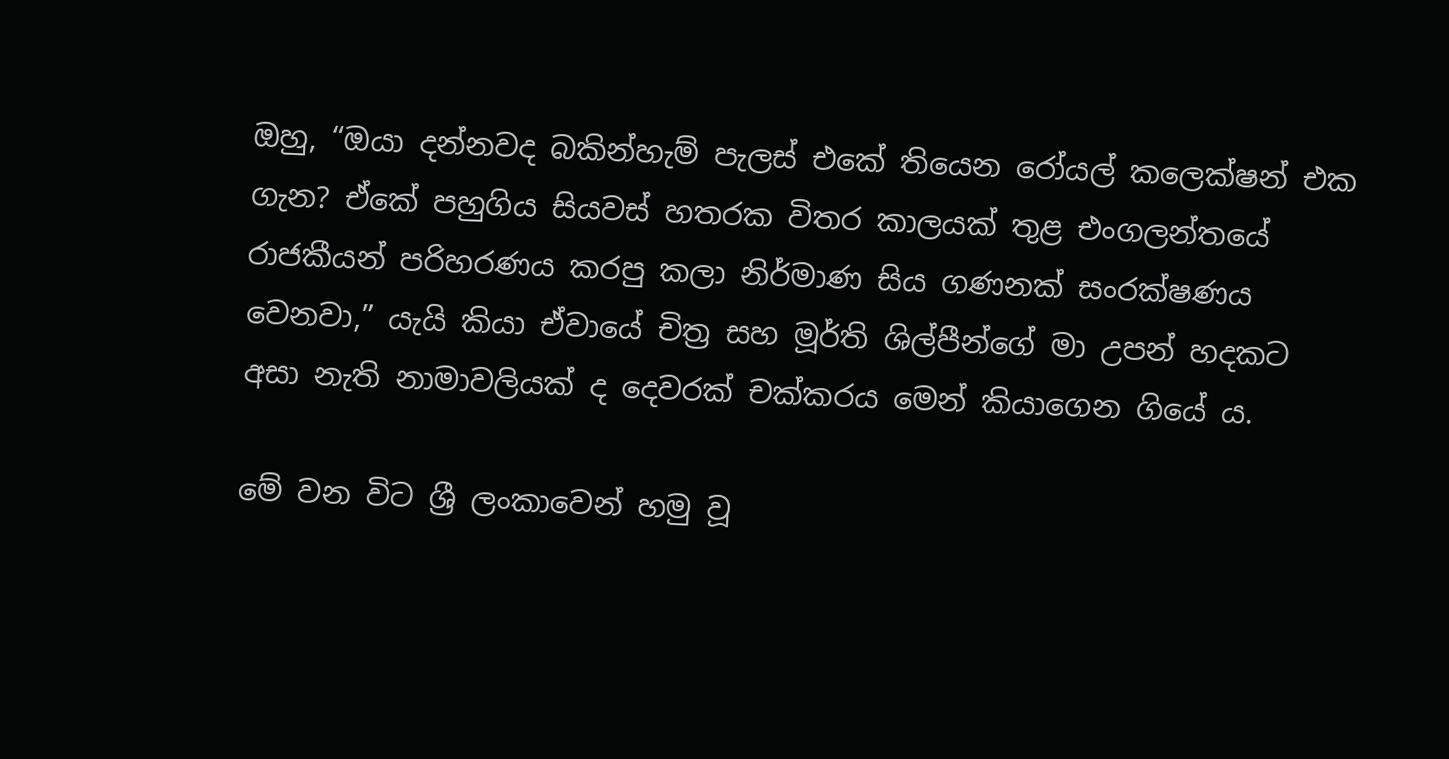ඔහු, “ඔයා දන්නවද බකින්හැම් පැලස් එකේ තියෙන රෝයල් කලෙක්ෂන් එක ගැන? ඒකේ පහුගිය සියවස් හතරක විතර කාලයක් තුළ එංගලන්තයේ රාජකීයන් පරිහරණය කරපු කලා නිර්මාණ සිය ගණනක් සංරක්ෂණය වෙනවා,” යැයි කියා ඒවායේ චිත්‍ර සහ මූර්ති ශිල්පීන්ගේ මා උපන් හදකට අසා නැති නාමාවලියක් ද දෙවරක් චක්කරය මෙන් කියාගෙන ගියේ ය.

මේ වන විට ශ්‍රී ලංකාවෙන් හමු වූ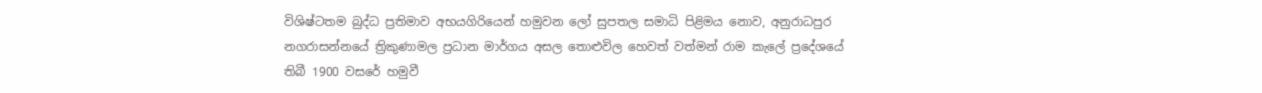විශිෂ්ටතම බුද්ධ ප්‍රතිමාව අභයගිරියෙන් හමුවන ලෝ සුපතල සමාධි පිළිමය නොව, අනුරාධපුර නගරාසන්නයේ ත්‍රිකුණාමල ප්‍රධාන මාර්ගය අසල තොළුවිල හෙවත් වත්මන් රාම කැලේ ප්‍රදේශයේ තිබී 1900 වසරේ හමුවී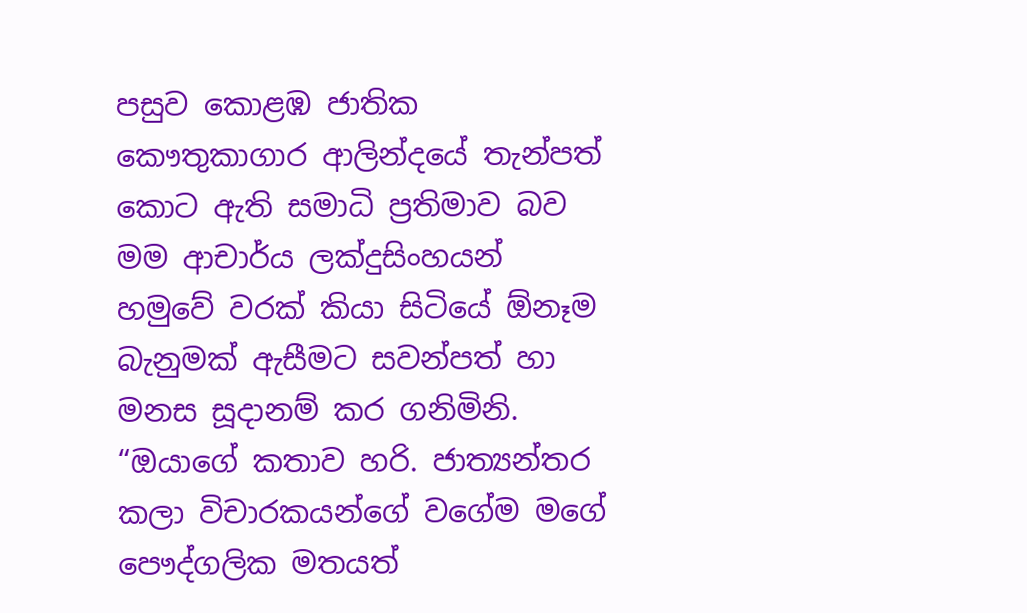පසුව කොළඹ ජාතික කෞතුකාගාර ආලින්දයේ තැන්පත් කොට ඇති සමාධි ප්‍රතිමාව බව මම ආචාර්ය ලක්දුසිංහයන් හමුවේ වරක් කියා සිටියේ ඕනෑම බැනුමක් ඇසීමට සවන්පත් හා මනස සූදානම් කර ගනිමිනි. “ඔයාගේ කතාව හරි. ජාත්‍යන්තර කලා විචාරකයන්ගේ වගේම මගේ පෞද්ගලික මතයත්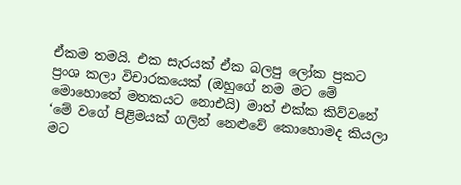ඒකම තමයි. එක සැරයක් ඒක බලපු ලෝක ප්‍රකට ප්‍රංශ කලා විචාරකයෙක් (ඔහුගේ නම මට මේ මොහොතේ මතකයට නොඑයි) මාත් එක්ක කිව්වනේ ‘මේ වගේ පිළිමයක් ගලින් නෙළුවේ කොහොමද කියලා මට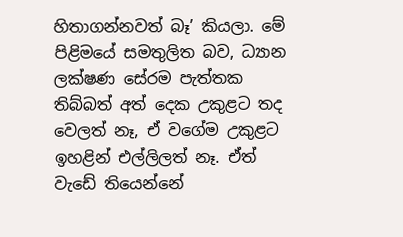හිතාගන්නවත් බෑ’ කියලා. මේ පිළිමයේ සමතුලිත බව, ධ්‍යාන ලක්ෂණ සේරම පැත්තක තිබ්බත් අත් දෙක උකුළට තද වෙලත් නෑ, ඒ වගේම උකුළට ඉහළින් එල්ලිලත් නෑ. ඒත් වැඩේ තියෙන්නේ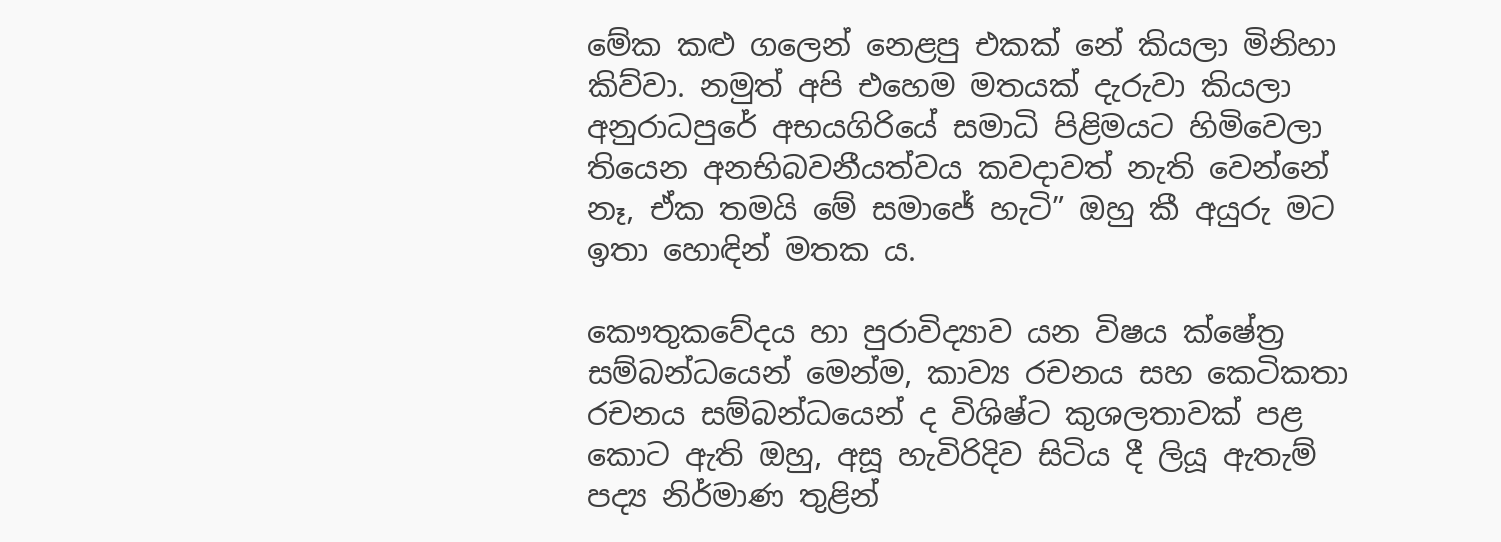මේක කළු ගලෙන් නෙළපු එකක් නේ කියලා මිනිහා කිව්වා. නමුත් අපි එහෙම මතයක් දැරුවා කියලා අනුරාධපුරේ අභයගිරියේ සමාධි පිළිමයට හිමිවෙලා තියෙන අනභිබවනීයත්වය කවදාවත් නැති වෙන්නේ නෑ, ඒක තමයි මේ සමාජේ හැටි” ඔහු කී අයුරු මට ඉතා හොඳින් මතක ය.

කෞතුකවේදය හා පුරාවිද්‍යාව යන විෂය ක්ෂේත්‍ර සම්බන්ධයෙන් මෙන්ම, කාව්‍ය රචනය සහ කෙටිකතා රචනය සම්බන්ධයෙන් ද විශිෂ්ට කුශලතාවක් පළ කොට ඇති ඔහු, අසූ හැවිරිදිව සිටිය දී ලියූ ඇතැම් පද්‍ය නිර්මාණ තුළින්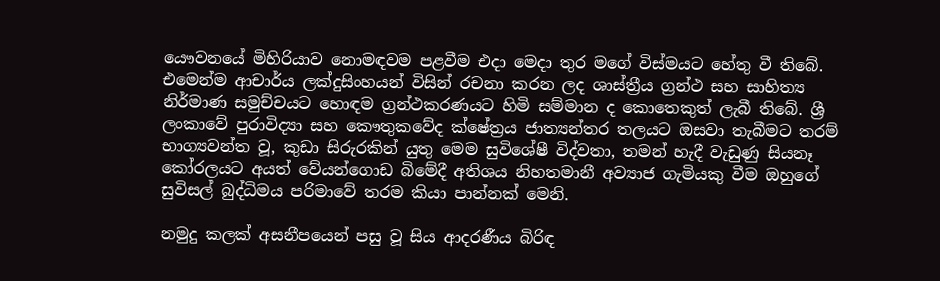යෞවනයේ මිහිරියාව නොමඳවම පළවීම එදා මෙදා තුර මගේ විස්මයට හේතු වී තිබේ. එමෙන්ම ආචාර්ය ලක්දුසිංහයන් විසින් රචනා කරන ලද ශාස්ත්‍රීය ග්‍රන්ථ සහ සාහිත්‍ය නිර්මාණ සමුච්චයට හොඳම ග්‍රන්ථකරණයට හිමි සම්මාන ද කොතෙකුත් ලැබී තිබේ. ශ්‍රී ලංකාවේ පුරාවිද්‍යා සහ කෞතුකවේද ක්ෂේත්‍රය ජාත්‍යන්තර තලයට ඔසවා තැබීමට තරම් භාග්‍යවන්ත වූ, කුඩා සිරුරකින් යුතු මෙම සුවිශේෂී විද්වතා, තමන් හැදී වැඩුණු සියනෑ කෝරලයට අයත් වේයන්ගොඩ බිමේදී අතිශය නිහතමානී අව්‍යාජ ගැමියකු වීම ඔහුගේ සුවිසල් බුද්ධිමය පරිමාවේ තරම කියා පාන්නක් මෙනි.

නමුදු කලක් අසනීපයෙන් පසු වූ සිය ආදරණීය බිරිඳ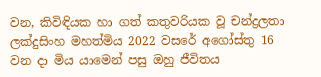වන, කිවිඳියක හා ගත් කතුවරියක වූ චන්ද්‍රලතා ලක්දුසිංහ මහත්මිය 2022 වසරේ අගෝස්තු 16 වන දා මිය යාමෙන් පසු ඔහු ජීවිතය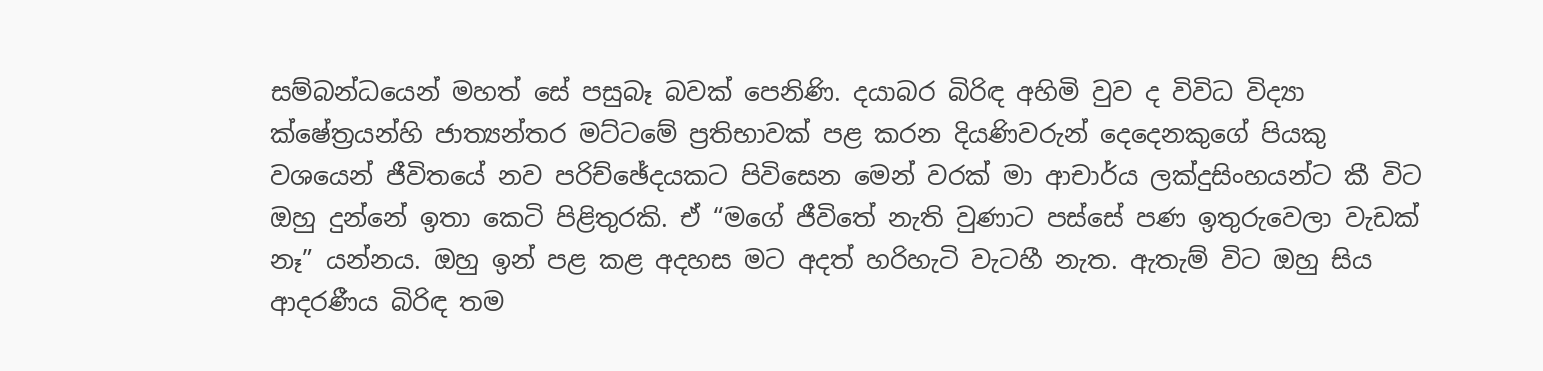සම්බන්ධයෙන් මහත් සේ පසුබෑ බවක් පෙනිණි. දයාබර බිරිඳ අහිමි වුව ද විවිධ විද්‍යා ක්ෂේත්‍රයන්හි ජාත්‍යන්තර මට්ටමේ ප්‍රතිභාවක් පළ කරන දියණිවරුන් දෙදෙනකුගේ පියකු වශයෙන් ජීවිතයේ නව පරිච්ඡේදයකට පිවිසෙන මෙන් වරක් මා ආචාර්ය ලක්දුසිංහයන්ට කී විට ඔහු දුන්නේ ඉතා කෙටි පිළිතුරකි. ඒ “මගේ ජීවිතේ නැති වුණාට පස්සේ පණ ඉතුරුවෙලා වැඩක් නෑ” යන්නය. ඔහු ඉන් පළ කළ අදහස මට අදත් හරිහැටි වැටහී නැත. ඇතැම් විට ඔහු සිය ආදරණීය බිරිඳ තම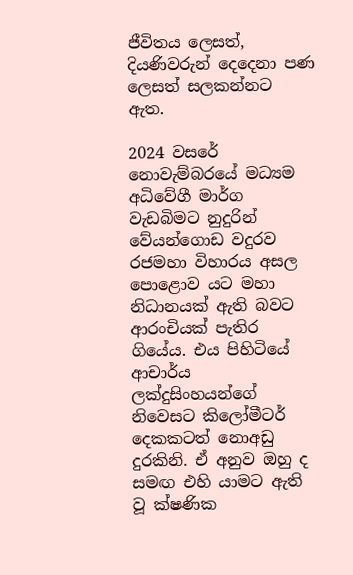ජීවිතය ලෙසත්, දියණිවරුන් දෙදෙනා පණ ලෙසත් සලකන්නට ඇත.

2024 වසරේ නොවැම්බරයේ මධ්‍යම අධිවේගී මාර්ග වැඩබිමට නුදුරින් වේයන්ගොඩ වදුරව රජමහා විහාරය අසල පොළොව යට මහා නිධානයක් ඇති බවට ආරංචියක් පැතිර ගියේය. එය පිහිටියේ ආචාර්ය ලක්දුසිංහයන්ගේ නිවෙසට කිලෝමීටර් දෙකකටත් නොඅඩු දුරකිනි. ඒ අනුව ඔහු ද සමඟ එහි යාමට ඇති වූ ක්ෂණික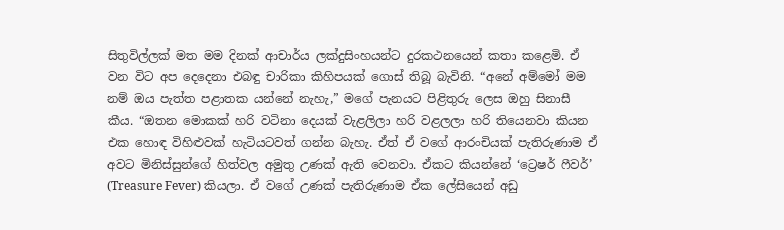සිතුවිල්ලක් මත මම දිනක් ආචාර්ය ලක්දුසිංහයන්ට දුරකථනයෙන් කතා කළෙමි. ඒ වන විට අප දෙදෙනා එබඳු චාරිකා කිහිපයක් ගොස් තිබූ බැවිනි. “අනේ අම්මෝ මම නම් ඔය පැත්ත පළාතක යන්නේ නැහැ,” මගේ පැනයට පිළිතුරු ලෙස ඔහු සිනාසී කීය. “ඔතන මොකක් හරි වටිනා දෙයක් වැළලිලා හරි වළලලා හරි තියෙනවා කියන එක හොඳ විහිළුවක් හැටියටවත් ගන්න බැහැ. ඒත් ඒ වගේ ආරංචියක් පැතිරුණාම ඒ අවට මිනිස්සුන්ගේ හිත්වල අමුතු උණක් ඇති වෙනවා. ඒකට කියන්නේ ‘ට්‍රෙෂර් ෆීවර්’ (Treasure Fever) කියලා. ඒ වගේ උණක් පැතිරුණාම ඒක ලේසියෙන් අඩු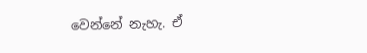වෙන්නේ නැහැ. ඒ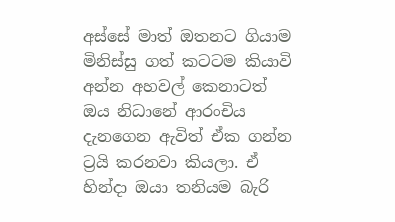අස්සේ මාත් ඔතනට ගියාම මිනිස්සු ගත් කටටම කියාවි අන්න අහවල් කෙනාටත් ඔය නිධානේ ආරංචිය දැනගෙන ඇවිත් ඒක ගන්න ට්‍රයි කරනවා කියලා. ඒ හින්දා ඔයා තනියම බැරි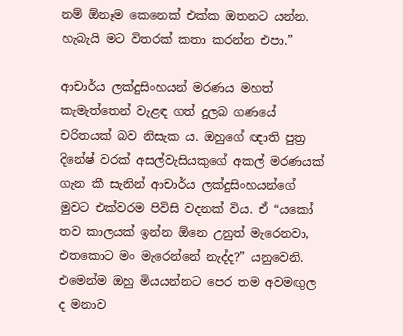නම් ඕනෑම කෙනෙක් එක්ක ඔතනට යන්න. හැබැයි මට විතරක් කතා කරන්න එපා.”

ආචාර්ය ලක්දුසිංහයන් මරණය මහත් කැමැත්තෙන් වැළඳ ගත් දුලබ ගණයේ චරිතයක් බව නිසැක ය. ඔහුගේ ඥාති පුත්‍ර දිනේෂ් වරක් අසල්වැසියකුගේ අකල් මරණයක් ගැන කී සැනින් ආචාර්ය ලක්දුසිංහයන්ගේ මුවට එක්වරම පිවිසි වදනක් විය. ඒ “යකෝ තව කාලයක් ඉන්න ඕනෙ උනුත් මැරෙනවා, එතකොට මං මැරෙන්නේ නැද්ද?” යනුවෙනි. එමෙන්ම ඔහු මියයන්නට පෙර තම අවමඟුල ද මනාව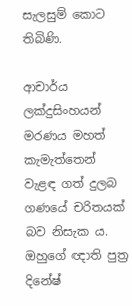සැලසුම් කොට තිබිණි.

ආචාර්ය ලක්දුසිංහයන් මරණය මහත් කැමැත්තෙන් වැළඳ ගත් දුලබ ගණයේ චරිතයක් බව නිසැක ය. ඔහුගේ ඥාති පුත්‍ර දිනේෂ්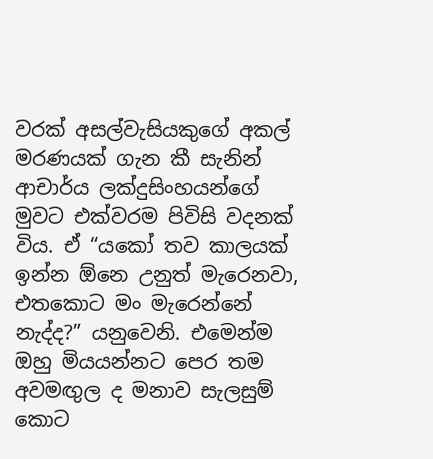වරක් අසල්වැසියකුගේ අකල් මරණයක් ගැන කී සැනින් ආචාර්ය ලක්දුසිංහයන්ගේ මුවට එක්වරම පිවිසි වදනක් විය. ඒ “යකෝ තව කාලයක් ඉන්න ඕනෙ උනුත් මැරෙනවා, එතකොට මං මැරෙන්නේ නැද්ද?” යනුවෙනි. එමෙන්ම ඔහු මියයන්නට පෙර තම අවමඟුල ද මනාව සැලසුම් කොට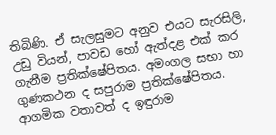තිබිණි. ඒ සැලසුමට අනුව එයට සැරසිලි, උඩු වියන්, පාවඩ හෝ ඇත්දළ එක් කර ගැනීම ප්‍රතික්ෂේපිතය. අමංගල සභා හා ගුණකථන ද සපුරාම ප්‍රතික්ෂේපිතය. ආගමික වතාවත් ද ඉඳුරාම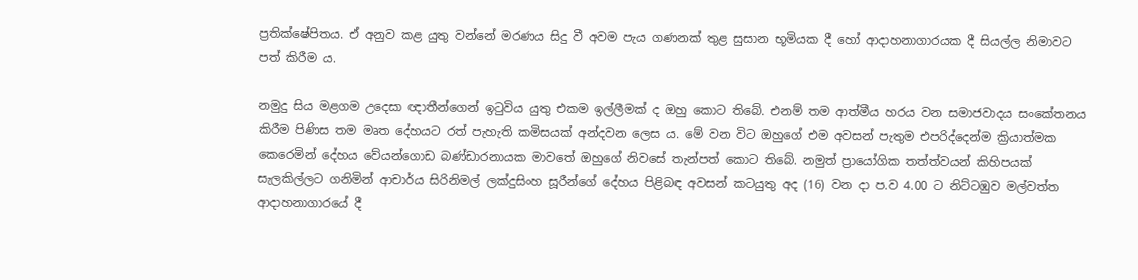ප්‍රතික්ෂේපිතය. ඒ අනුව කළ යුතු වන්නේ මරණය සිදු වී අවම පැය ගණනක් තුළ සුසාන භූමියක දී හෝ ආදාහනාගාරයක දී සියල්ල නිමාවට පත් කිරීම ය.

නමුදු සිය මළගම උදෙසා ඥාතීන්ගෙන් ඉටුවිය යුතු එකම ඉල්ලීමක් ද ඔහු කොට තිබේ. එනම් තම ආත්මීය හරය වන සමාජවාදය සංකේතනය කිරීම පිණිස තම මෘත දේහයට රත් පැහැති කමිසයක් අන්දවන ලෙස ය. මේ වන විට ඔහුගේ එම අවසන් පැතුම එපරිද්දෙන්ම ක්‍රියාත්මක කෙරෙමින් දේහය වේයන්ගොඩ බණ්ඩාරනායක මාවතේ ඔහුගේ නිවසේ තැන්පත් කොට තිබේ. නමුත් ප්‍රායෝගික තත්ත්වයන් කිහිපයක් සැලකිල්ලට ගනිමින් ආචාර්ය සිරිනිමල් ලක්දුසිංහ සූරීන්ගේ දේහය පිළිබඳ අවසන් කටයුතු අද (16) වන දා ප.ව 4.00 ට නිට්ටඹුව මල්වත්ත ආදාහනාගාරයේ දී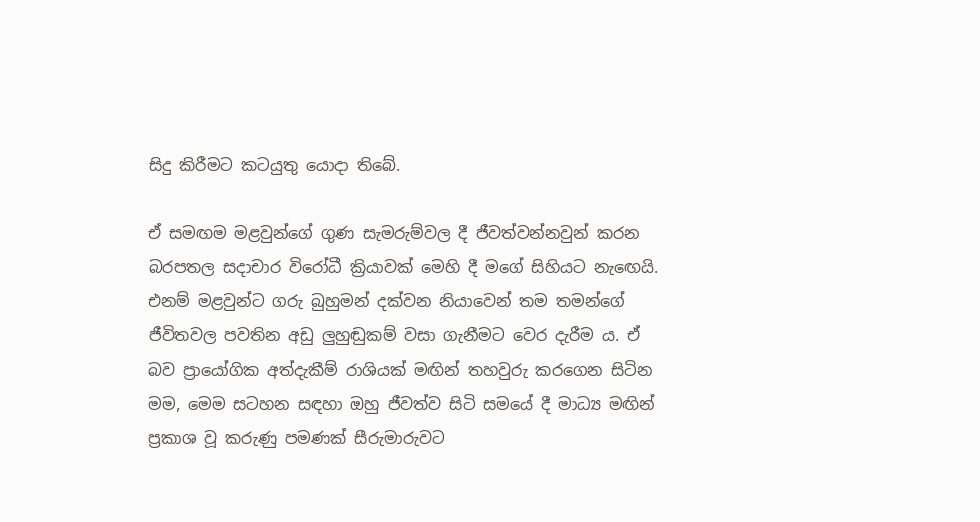සිදු කිරීමට කටයුතු යොදා තිබේ.

ඒ සමඟම මළවුන්ගේ ගුණ සැමරුම්වල දී ජීවත්වන්නවුන් කරන බරපතල සදාචාර විරෝධී ක්‍රියාවක් මෙහි දී මගේ සිහියට නැඟෙයි. එනම් මළවුන්ට ගරු බුහුමන් දක්වන නියාවෙන් තම තමන්ගේ ජීවිතවල පවතින අඩු ලුහුඬුකම් වසා ගැනීමට වෙර දැරීම ය. ඒ බව ප්‍රායෝගික අත්දැකීම් රාශියක් මඟින් තහවුරු කරගෙන සිටින මම, මෙම සටහන සඳහා ඔහු ජීවත්ව සිටි සමයේ දී මාධ්‍ය මඟින් ප්‍රකාශ වූ කරුණු පමණක් සීරුමාරුවට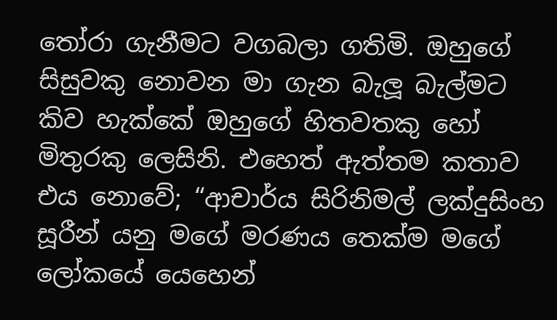තෝරා ගැනීමට වගබලා ගතිමි. ඔහුගේ සිසුවකු නොවන මා ගැන බැලූ බැල්මට කිව හැක්කේ ඔහුගේ හිතවතකු හෝ මිතුරකු ලෙසිනි. එහෙත් ඇත්තම කතාව එය නොවේ; “ආචාර්ය සිරිනිමල් ලක්දුසිංහ සූරීන් යනු මගේ මරණය තෙක්ම මගේ ලෝකයේ යෙහෙන්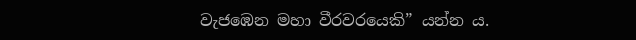වැජඹෙන මහා වීරවරයෙකි” යන්න ය.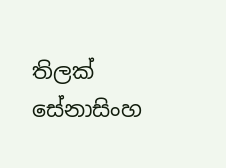තිලක් සේනාසිංහ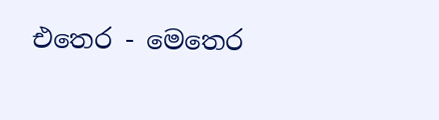එතෙර - මෙතෙර